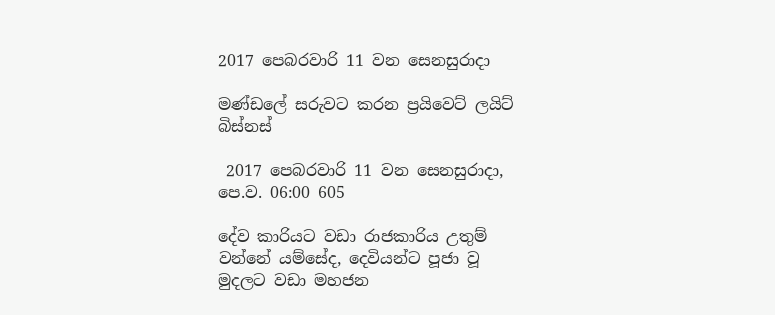2017 පෙබරවාරි 11 වන සෙනසුරාදා

මණ්ඩලේ සරුවට කරන ප්‍රයිවෙට් ලයිට් බිස්නස්

 2017 පෙබරවාරි 11 වන සෙනසුරාදා, පෙ.ව. 06:00 605

දේව කාරියට වඩා රාජකාරිය උතුම් වන්නේ යම්සේද, දෙවියන්ට පූජා වූ මුදලට වඩා මහජන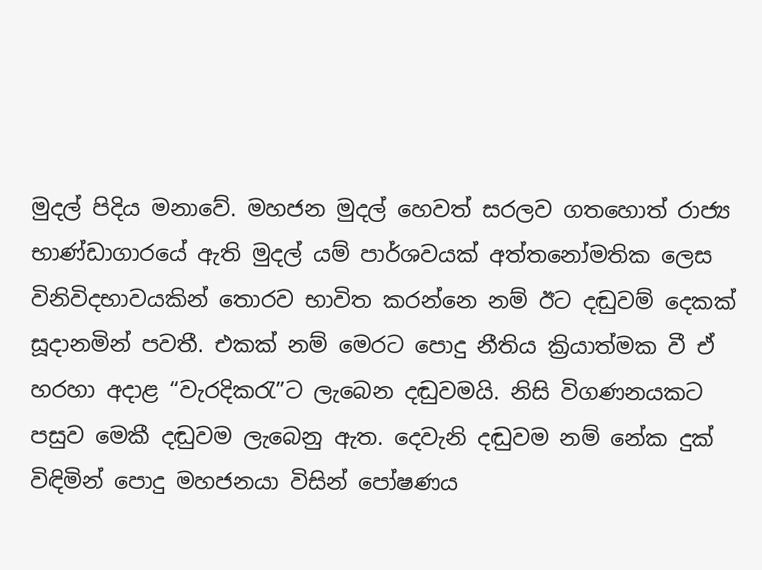මුදල් පිදිය මනාවේ. මහජන මුදල් හෙවත් සරලව ගතහොත් රාජ්‍ය භාණ්ඩාගාරයේ ඇති මුදල් යම් පාර්ශවයක් අත්තනෝමතික ලෙස විනිවිදභාවයකින් තොරව භාවිත කරන්නෙ නම් ඊට දඬුවම් දෙකක් සූදානමින් පවතී. එකක් නම් මෙරට පොදු නීතිය ක්‍රියාත්මක වී ඒ හරහා අදාළ “වැරදිකරැ”ට ලැබෙන දඬුවමයි. නිසි විගණනයකට පසුව මෙකී දඬුවම ලැබෙනු ඇත. දෙවැනි දඬුවම නම් නේක දුක් විඳිමින් පොදු මහජනයා විසින් පෝෂණය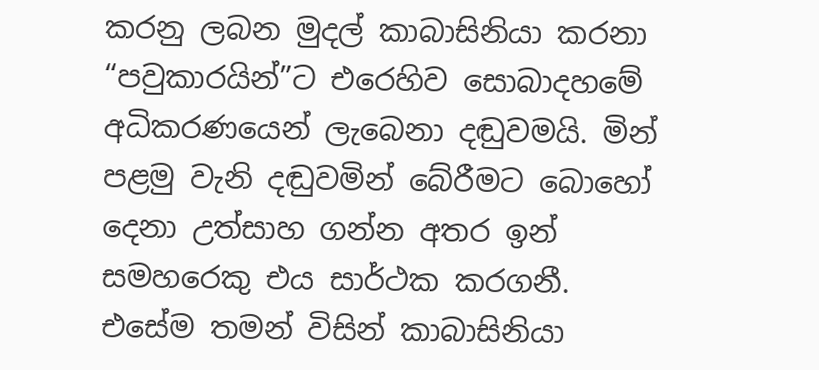කරනු ලබන මුදල් කාබාසිනියා කරනා “පවුකාරයින්”ට එරෙහිව සොබාදහමේ අධිකරණයෙන් ලැබෙනා දඬුවමයි. මින් පළමු වැනි දඬුවමින් බේරීමට බොහෝ දෙනා උත්සාහ ගන්න අතර ඉන් සමහරෙකු එය සාර්ථක කරගනී. එසේම තමන් විසින් කාබාසිනියා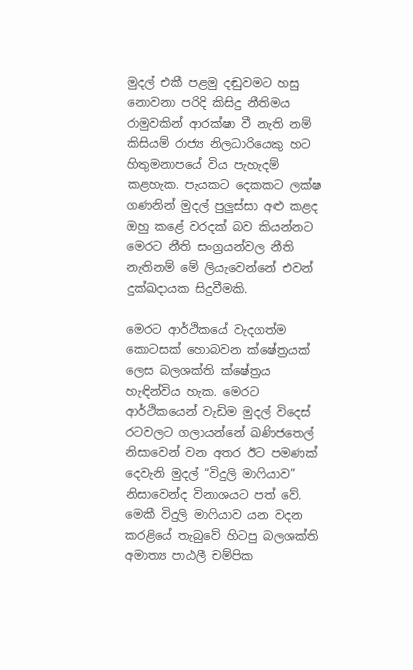මුදල් එකී පළමු දඬුවමට හසු නොවනා පරිදි කිසිදු නීතිමය රාමුවකින් ආරක්ෂා වී නැති නම් කිසියම් රාජ්‍ය නිලධාරියෙකු හට හිතුමනාපයේ විය පැහැදම් කළහැක. පැයකට දෙකකට ලක්ෂ ගණනින් මුදල් පුලුස්සා අළු කළද ඔහු කළේ වරදක් බව කියන්නට මෙරට නීති සංග්‍රයන්වල නීති නැතිනම් මේ ලියැවෙන්නේ එවන් දුක්ඛදායක සිදුවීමකි.

මෙරට ආර්ථිකයේ වැදගත්ම කොටසක් හොබවන ක්ෂේත්‍රයක් ලෙස බලශක්ති ක්ෂේත්‍රය හැඳින්විය හැක. මෙරට ආර්ථිකයෙන් වැඩිම මුදල් විදෙස් රටවලට ගලායන්නේ ඛණිජතෙල් නිසාවෙන් වන අතර ඊට පමණක් දෙවැනි මුදල් “විදුලි මාෆියාව” නිසාවෙන්ද විනාශයට පත් වේ. මෙකී විදුලි මාෆියාව යන වදන කරළියේ තැබුවේ හිටපු බලශක්ති අමාත්‍ය පාඨලී චම්පික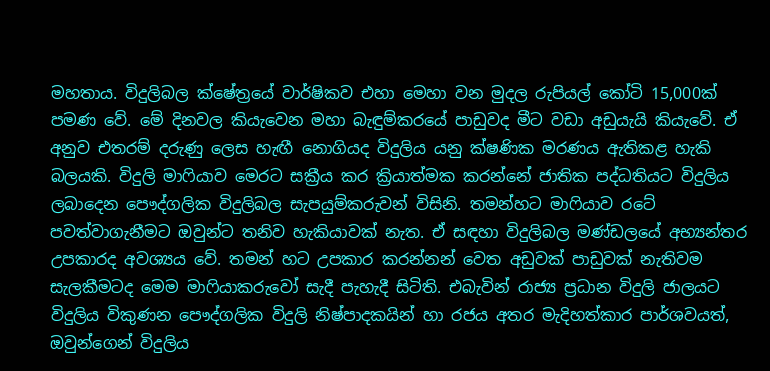මහතාය. විදුලිබල ක්ෂේත්‍රයේ වාර්ෂිකව එහා මෙහා වන මුදල රුපියල් කෝටි 15,000ක් පමණ වේ. මේ දිනවල කියැවෙන මහා බැඳුම්කරයේ පාඩුවද මීට වඩා අඩුයැයි කියැවේ. ඒ අනුව එතරම් දරුණු ලෙස හැඟී නොගියද විදුලිය යනු ක්ෂණික මරණය ඇතිකළ හැකි බලයකි. විදුලි මාෆියාව මෙරට සක්‍රීය කර ක්‍රියාත්මක කරන්නේ ජාතික පද්ධතියට විදුලිය ලබාදෙන පෞද්ගලික විදුලිබල සැපයුම්කරුවන් විසිනි. තමන්හට මාෆියාව රටේ පවත්වාගැනීමට ඔවුන්ට තනිව හැකියාවක් නැත. ඒ සඳහා විදුලිබල මණ්ඩලයේ අභ්‍යන්තර උපකාරද අවශ්‍යය වේ. තමන් හට උපකාර කරන්නන් වෙත අඩුවක් පාඩුවක් නැතිවම සැලකීමටද මෙම මාෆියාකරුවෝ සැදී පැහැදී සිටිති. එබැවින් රාජ්‍ය ප්‍රධාන විදුලි ජාලයට විදුලිය විකුණන පෞද්ගලික විදුලි නිෂ්පාදකයින් හා රජය අතර මැදිහත්කාර පාර්ශවයත්, ඔවුන්ගෙන් විදුලිය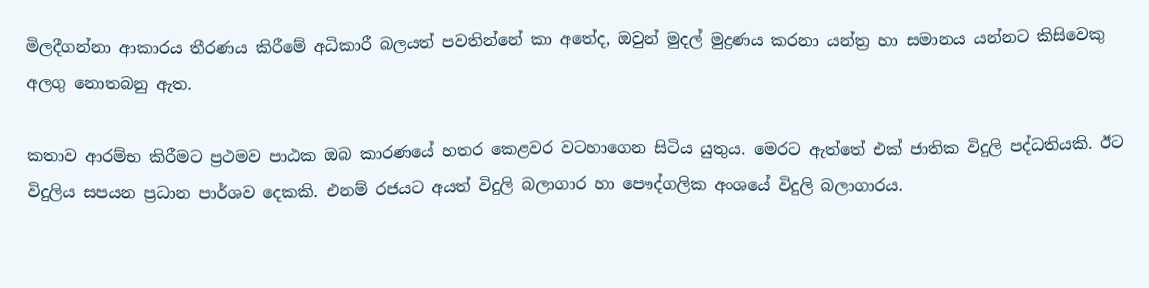මිලදීගන්නා ආකාරය තීරණය කිරීමේ අධිකාරී බලයත් පවතින්නේ කා අතේද, ඔවුන් මුදල් මුද්‍රණය කරනා යන්ත්‍ර හා සමානය යන්නට කිසිවෙකු අලගු නොතබනු ඇත.

කතාව ආරම්භ කිරීමට ප්‍රථමව පාඨක ඔබ කාරණයේ හතර කෙළවර වටහාගෙන සිටිය යුතුය. මෙරට ඇත්තේ එක් ජාතික විදුලි පද්ධතියකි. ඊට විදුලිය සපයන ප්‍රධාන පාර්ශව දෙකකි. එනම් රජයට අයත් විදුලි බලාගාර හා පෞද්ගලික අංශයේ විදුලි බලාගාරය.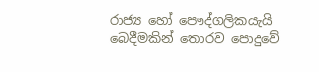රාජ්‍ය හෝ පෞද්ගලිකයැයි බෙදීමකින් තොරව පොදුවේ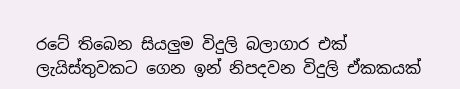රටේ තිබෙන සියලුම විදුලි බලාගාර එක් ලැයිස්තුවකට ගෙන ඉන් නිපදවන විදුලි ඒකකයක්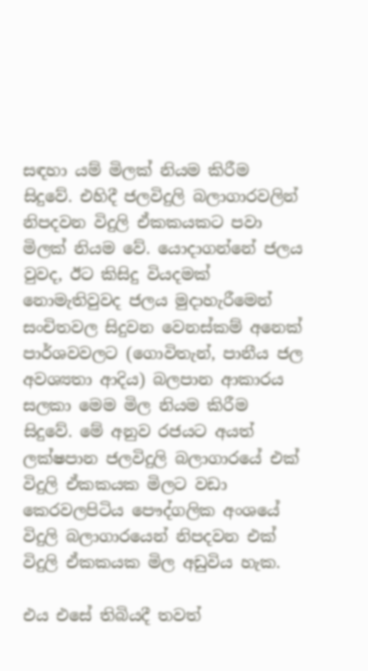සඳහා යම් මිලක් නියම කිරීම සිදුවේ. එහිදී ජලවිදුලි බලාගාරවලින් නිපදවන විදුලි ඒකකයකට පවා මිලක් නියම වේ. යොදාගන්නේ ජලය වුවද, ඊට කිසිදු වියදමක් නොමැතිවුවද ජලය මුදාහැරීමෙන් සංචිතවල සිදුවන වෙනස්කම් අනෙක් පාර්ශවවලට (ගොවිතැන්, පානීය ජල අවශ්‍යතා ආදිය) බලපාන ආකාරය සලකා මෙම මිල නියම කිරීම සිදුවේ. මේ අනුව රජයට අයත් ලක්ෂපාන ජලවිදුලි බලාගාරයේ එක් විදුලි ඒකකයක මිලට වඩා කෙරවලපිටිය ‍පෞද්ගලික අංශයේ විදුලි බලාගාරයෙන් නිපදවන එක් විදුලි ඒකකයක මිල අඩුවිය හැක.

එය එසේ තිබියදී තවත්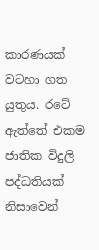කාරණයක් වටහා ගත යුතුය. රටේ ඇත්තේ එකම ජාතික විදුලි පද්ධතියක් නිසාවෙන්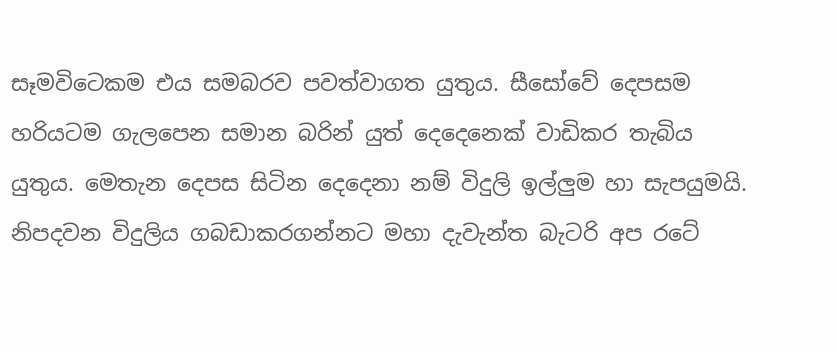සෑමවිටෙකම එය සමබරව පවත්වාගත යුතුය. සීසෝවේ දෙපසම හරියටම ගැලපෙන සමාන බරින් යුත් දෙදෙනෙක් වාඩිකර තැබිය යුතුය. මෙතැන දෙපස සිටින දෙදෙනා නම් විදුලි ඉල්ලුම හා සැපයුමයි. නිපදවන විදුලිය ගබඩාකරගන්නට මහා දැවැන්ත බැටරි අප රටේ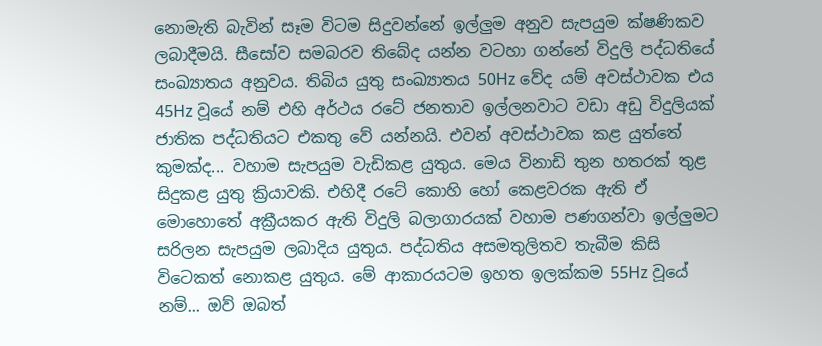නොමැති බැවින් සෑම විටම සිදුවන්නේ ඉල්ලුම අනුව සැපයුම ක්ෂණිකව ලබාදීමයි. සීසෝව සමබරව තිබේද යන්න වටහා ගන්නේ විදුලි පද්ධතියේ සංඛ්‍යාතය අනුවය. තිබිය යුතු සංඛ්‍යාතය 50Hz වේද යම් අවස්ථාවක එය 45Hz වූයේ නම් එහි අර්ථය රටේ ජනතාව ඉල්ලනවාට වඩා අඩු විදුලියක් ජාතික පද්ධතියට එකතු වේ යන්නයි. එවන් අවස්ථාවක කළ යුත්තේ කුමක්ද... වහාම සැපයුම වැඩිකළ යුතුය. මෙය විනාඩි තුන හතරක් තුළ සිදුකළ යුතු ක්‍රියාවකි. එහිදී රටේ කොහි හෝ කෙළවරක ඇති ඒ මොහොතේ අක්‍රීයකර ඇති විදුලි බලාගාරයක් වහාම පණගන්වා ඉල්ලුමට සරිලන සැපයුම ලබාදිය යුතුය. පද්ධතිය අසමතුලිතව තැබීම කිසි විටෙකත් නොකළ යුතුය. මේ ආකාරයටම ඉහත ඉලක්කම 55Hz වූයේ නම්... ඔව් ඔබත්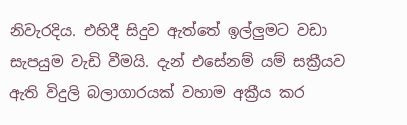නිවැරදිය. එහිදී සිදුව ඇත්තේ ඉල්ලුමට වඩා සැපයුම වැඩි වීමයි. දැන් එසේනම් යම් සක්‍රීයව ඇති විදුලි බලාගාරයක් වහාම අක්‍රීය කර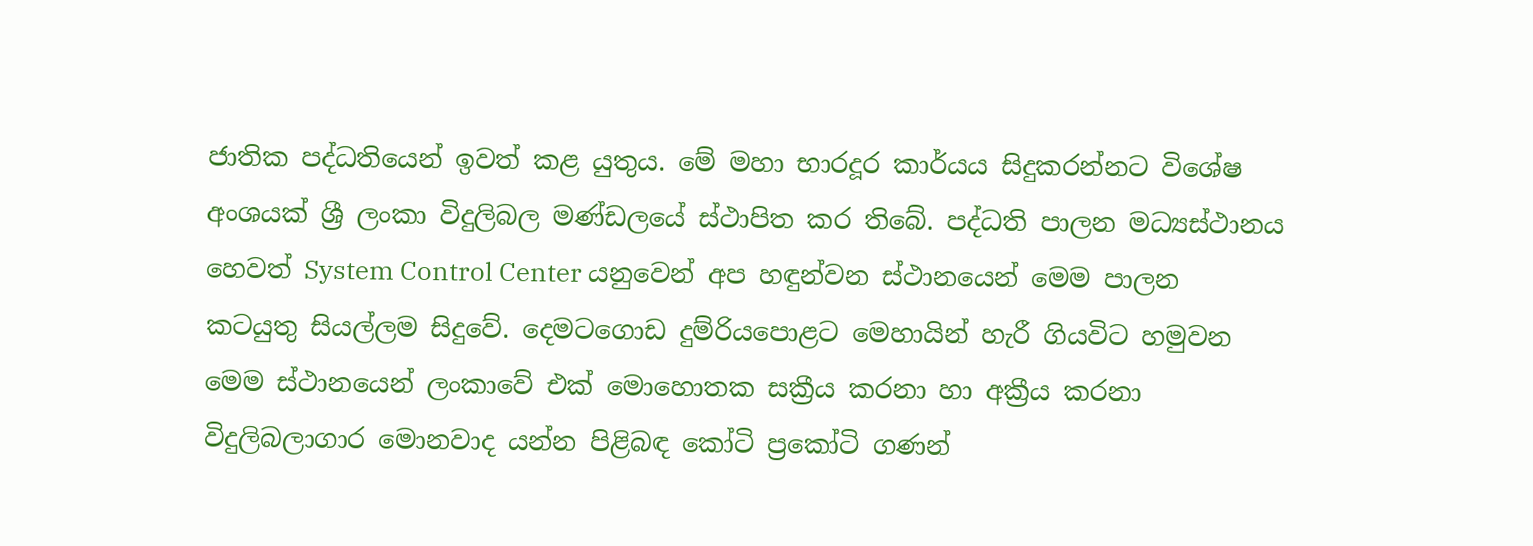ජාතික පද්ධතියෙන් ඉවත් කළ යුතුය. මේ මහා භාරදූර කාර්යය සිදුකරන්නට විශේෂ අංශයක් ශ්‍රී ලංකා විදුලිබල මණ්ඩලයේ ස්ථාපිත කර තිබේ. පද්ධති පාලන මධ්‍යස්ථානය හෙවත් System Control Center යනුවෙන් අප හඳුන්වන ස්ථානයෙන් මෙම පාලන කටයුතු සියල්ලම සිදුවේ. දෙමටගොඩ දුම්රියපොළට මෙහායින් හැරී ගියවිට හමුවන මෙම ස්ථානයෙන් ලංකාවේ එක් මොහොතක සක්‍රීය කරනා හා අක්‍රීය කරනා විදුලිබලාගාර මොනවාද යන්න පිළිබඳ කෝටි ප්‍රකෝටි ගණන්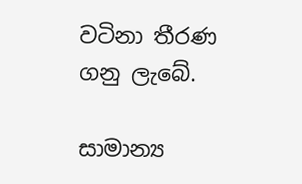වටිනා තීරණ ගනු ලැබේ.

සාමාන්‍ය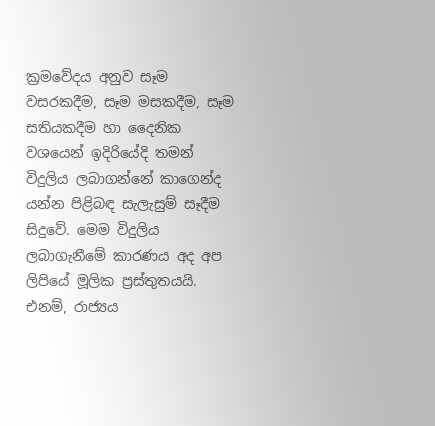ක්‍රමවේදය අනුව සෑම වසරකදීම, සෑම මසකදීම, සෑම සතියකදීම හා දෛනික වශයෙන් ඉදිරියේදි තමන් විදුලිය ලබාගන්නේ කාගෙන්ද යන්න පිළිබඳ සැලැසුම් සෑදීම සිදුවේ. මෙම විදුලිය ලබාගැනීමේ කාරණය අද අප ලිපියේ මූලික ප්‍රස්තුතයයි. එනම්, රාජ්‍යය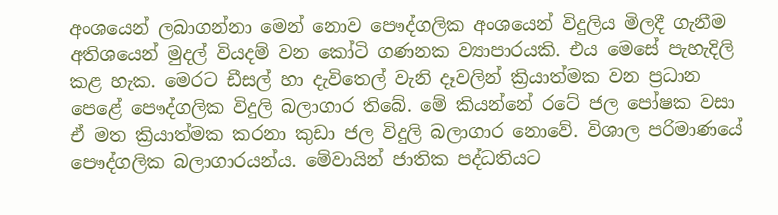අංශයෙන් ලබාගන්නා මෙන් නොව පෞද්ගලික අංශයෙන් විදුලිය මිලදී ගැනීම අතිශයෙන් මුදල් වියදම් වන කෝටි ගණනක ව්‍යාපාරයකි. එය මෙසේ පැහැදිලි කළ හැක. මෙරට ඩීසල් හා දැවිතෙල් වැනි දෑවලින් ක්‍රියාත්මක වන ප්‍රධාන පෙළේ පෞද්ගලික විදුලි බලාගාර තිබේ. මේ කියන්නේ රටේ ජල පෝෂක වසා ඒ මත ක්‍රියාත්මක කරනා කුඩා ජල විදුලි බලාගාර නොවේ. විශාල පරිමාණයේ පෞද්ගලික බලාගාරයන්ය. මේවායින් ජාතික පද්ධතියට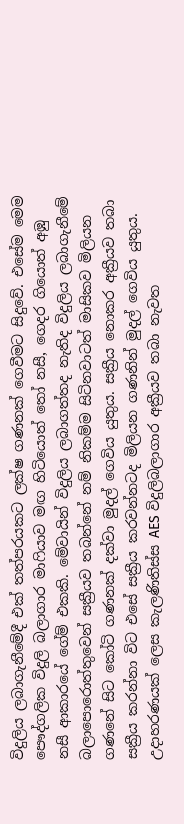විදුලිය ලබාගැනීමේදී එක් තත්පරයකට ලක්ෂ ගණනක් ගෙවීමට සිදුවේ. එසේම මෙම පෞද්ගලික විදුලි බලාගාර මාෆියාව මඟ හිටියොත් තෝ නසී, ගෙදර ගියොත් අඹු නසී ආකාරයේ ගේම් එකකි. මේවායින් විදුලිය ලබාගත්තද නැතිද විදුලිය ලබාගැනීමේ බලාපොරොත්තුවෙන් සක්‍රීයව තබන්නේ නම් නිකම්ම සිටිනවාටත් මාසිකව මිලියන ගණනේ සිට කෝටි ගණනක් දක්වා මුදල් ගෙවිය යුතුය. සක්‍රීය නොකර අක්‍රීයව තබා සක්‍රීය කරන්නා විට එසේ සක්‍රීය කරවන්නටද මිලියන ගණනින් මුදල් ගෙවිය යුතුය. උදාහරණයක් ලෙස කැලණිතිස්ස AES විදුලිබලාගාර අක්‍රීයව තබා නැවත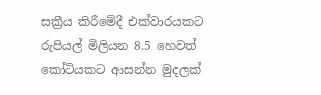සක්‍රීය කිරීමේදී එක්වාරයකට රුපියල් මිලියන 8.5 හෙවත් කෝටියකට ආසන්න මුදලක්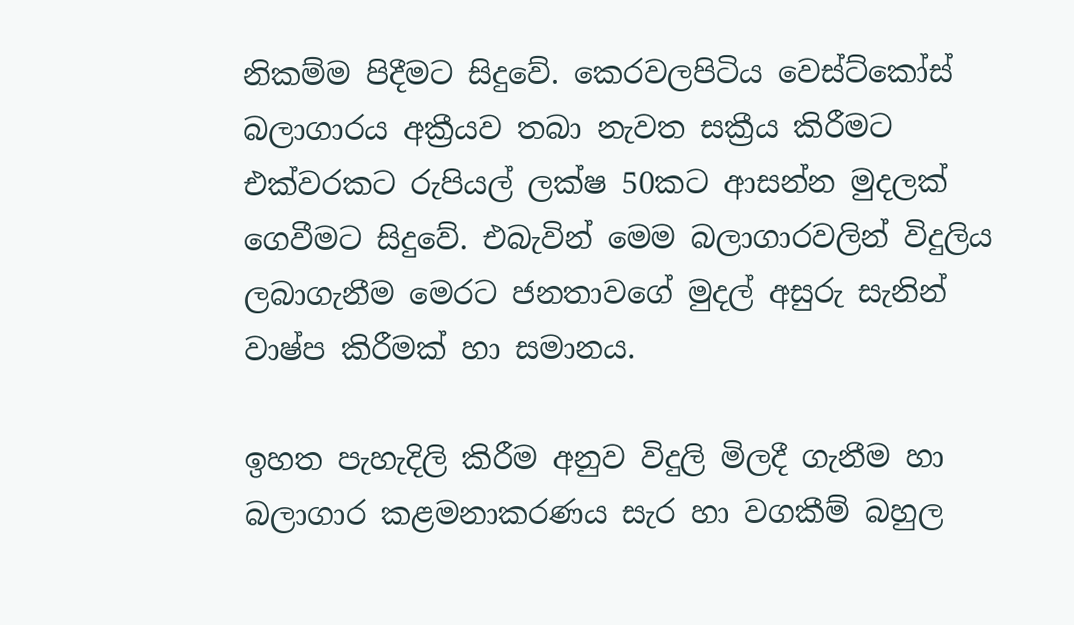නිකම්ම පිදීමට සිදුවේ. කෙරවලපිටිය වෙස්ට්කෝස් බලාගාරය අක්‍රීයව තබා නැවත සක්‍රීය කිරීමට එක්වරකට රුපියල් ලක්ෂ 50කට ආසන්න මුදලක් ගෙවීමට සිදුවේ. එබැවින් මෙම බලාගාරවලින් විදුලිය ලබාගැනීම මෙරට ජනතාවගේ මුදල් අසුරු සැනින් වාෂ්ප කිරීමක් හා සමානය.

ඉහත පැහැදිලි කිරීම අනුව විදුලි මිලදී ගැනීම හා බලාගාර කළමනාකරණය සැර හා වගකීම් බහුල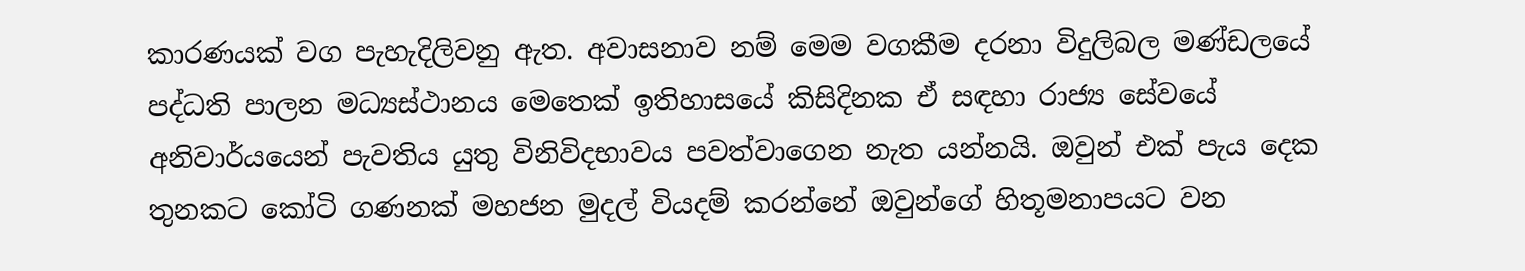කාරණයක් වග පැහැදිලිවනු ඇත. අවාසනාව නම් මෙම වගකීම දරනා විදුලිබල මණ්ඩලයේ පද්ධති පාලන මධ්‍යස්ථානය මෙතෙක් ඉතිහාසයේ කිසිදිනක ඒ සඳහා රාජ්‍ය සේවයේ අනිවාර්යයෙන් පැවතිය යුතු විනිවිදභාවය පවත්වාගෙන නැත යන්නයි. ඔවුන් එක් පැය දෙක තුනකට කෝටි ගණනක් මහජන මුදල් වියදම් කරන්නේ ඔවුන්ගේ හිතූමනාපයට වන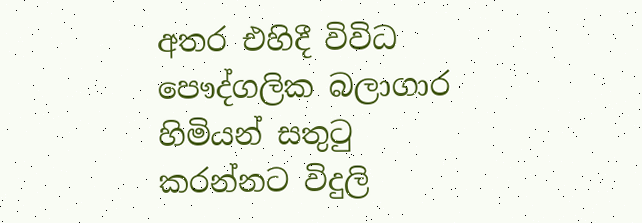අතර එහිදී විවිධ පෞද්ගලික බලාගාර හිමියන් සතුටු කරන්නට විදුලි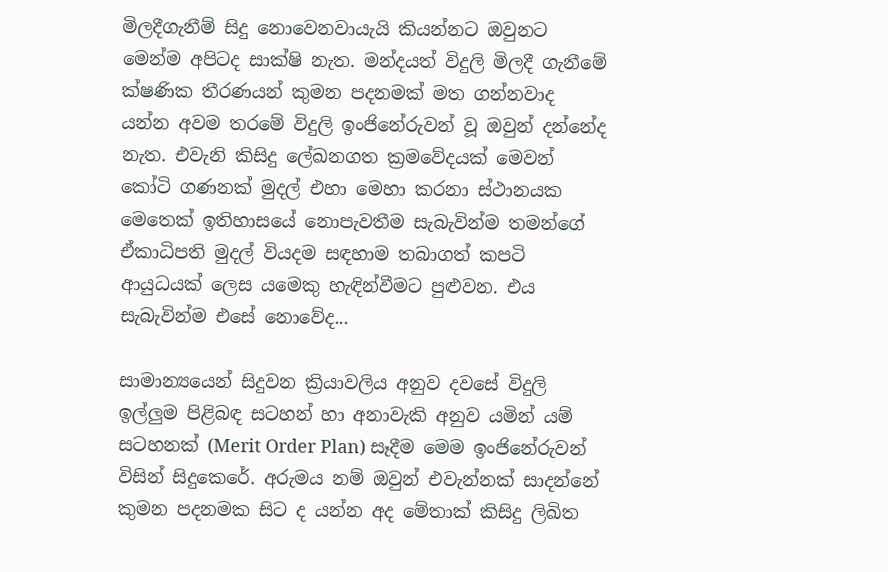මිලදීගැනීම් සිදු නොවෙනවායැයි කියන්නට ඔවුනට මෙන්ම අපිටද සාක්ෂි නැත. මන්දයත් විදුලි මිලදී ගැනීමේ ක්ෂණික තීරණයන් කුමන පදනමක් මත ගන්නවාද යන්න අවම තරමේ විදුලි ඉංජිනේරුවන් වූ ඔවුන් දන්නේද නැත. එවැනි කිසිදු ලේඛනගත ක්‍රමවේදයක් මෙවන් කෝටි ගණනක් මුදල් එහා මෙහා කරනා ස්ථානයක මෙතෙක් ඉතිහාසයේ නොපැවතීම සැබැවින්ම තමන්ගේ ඒකාධිපති මුදල් වියදම සඳහාම තබාගත් කපටි ආයුධයක් ලෙස යමෙකු හැඳින්වීමට පුළුවන. එය සැබැවින්ම එසේ නොවේද...

සාමාන්‍යයෙන් සිදුවන ක්‍රියාවලිය අනුව දවසේ විදුලි ඉල්ලුම පිළිබඳ සටහන් හා අනාවැකි අනුව යමින් යම් සටහනක් (Merit Order Plan) සෑදීම මෙම ඉංජිනේරුවන් විසින් සිදුකෙරේ. අරුමය නම් ඔවුන් එවැන්නක් සාදන්නේ කුමන පදනමක සිට ද යන්න අද මේතාක් කිසිදු ලිඛිත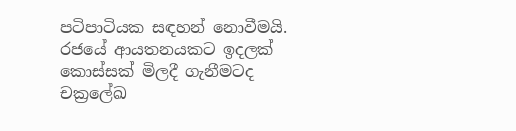පටිපාටියක සඳහන් නොවීමයි. රජයේ ආයතනයකට ඉදලක් කොස්සක් මිලදී ගැනීමටද චක්‍රලේඛ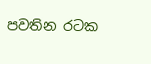පවතින රටක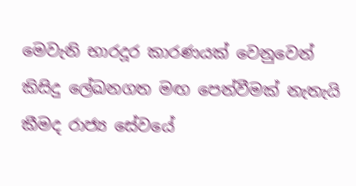මෙවැනි භාරදූර කාරණයක් වෙනුවෙන් කිසිදු ලේඛනගත මඟ පෙන්වීමක් නැතැයි කීමද රාජ්‍ය සේවයේ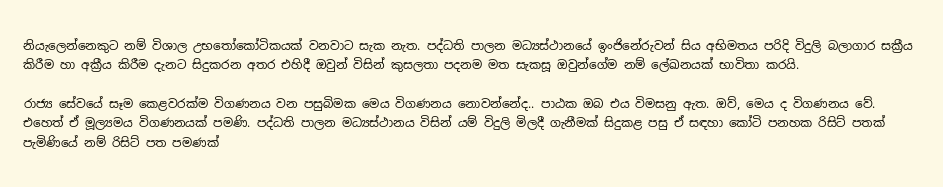නියැලෙන්නෙකුට නම් විශාල උභතෝකෝටිකයක් වනවාට සැක නැත. පද්ධති පාලන මධ්‍යස්ථානයේ ඉංජිනේරුවන් සිය අභිමතය පරිදි විදුලි බලාගාර සක්‍රීය කිරීම හා අක්‍රීය කිරීම දැනට සිදුකරන අතර එහිදී ඔවුන් විසින් කුසලතා පදනම මත සැකසූ ඔවුන්ගේම නම් ලේඛනයක් භාවිතා කරයි.

රාජ්‍ය සේවයේ සෑම කෙළවරක්ම විගණනය වන පසුබිමක මෙය විගණනය නොවන්නේද.. පාඨක ඔබ එය විමසනු ඇත. ඔව්, මෙය ද විගණනය වේ. එහෙත් ඒ මූල්‍යමය විගණනයක් පමණි. පද්ධති පාලන මධ්‍යස්ථානය විසින් යම් විදුලි මිලදී ගැනීමක් සිදුකළ පසු ඒ සඳහා කෝටි පනහක රිසිට් පතක් පැමිණියේ නම් රිසිට් පත පමණක්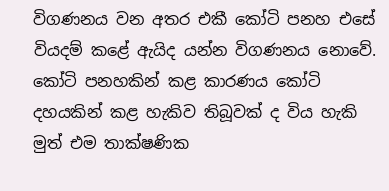විගණනය වන අතර එකී කෝටි පනහ එසේ වියදම් කළේ ඇයිද යන්න විගණනය නොවේ. කෝටි පනහකින් කළ කාරණය කෝටි දහයකින් කළ හැකිව තිබූවක් ද විය හැකි මුත් එම තාක්ෂණික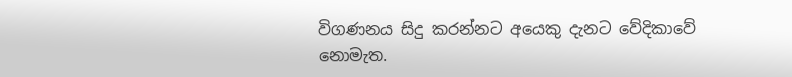විගණනය සිදු කරන්නට අයෙකු දැනට වේදිකාවේ නොමැත.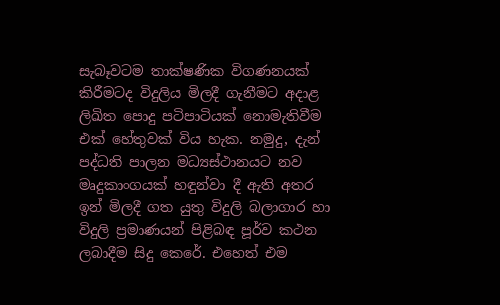සැබෑවටම තාක්ෂණික විගණනයක් කිරීමටද විදුලිය මිලදී ගැනීමට අදාළ ලිඛිත පොදු පටිපාටියක් නොමැතිවීම එක් හේතුවක් විය හැක. නමුදු, දැන් පද්ධති පාලන මධ්‍යස්ථානයට නව මෘදුකාංගයක් හඳුන්වා දී ඇති අතර ඉන් මිලදී ගත යුතු විදුලි බලාගාර හා විදුලි ප්‍රමාණයන් පිළිබඳ පූර්ව කථන ලබාදීම සිදු කෙරේ. එහෙත් එම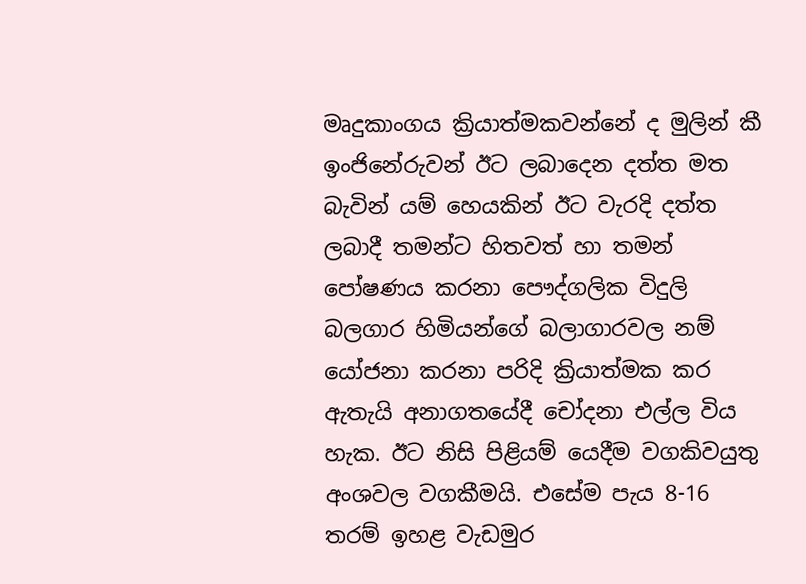මෘදුකාංගය ක්‍රියාත්මකවන්නේ ද මුලින් කී ඉංජිනේරුවන් ඊට ලබාදෙන දත්ත මත බැවින් යම් හෙයකින් ඊට වැරදි දත්ත ලබාදී තමන්ට හිතවත් හා තමන් පෝෂණය කරනා පෞද්ගලික විදුලි බලගාර හිමියන්ගේ බලාගාරවල නම් යෝජනා කරනා පරිදි ක්‍රියාත්මක කර ඇතැයි අනාගතයේදී චෝදනා එල්ල විය හැක. ඊට නිසි පිළියම් යෙදීම වගකිවයුතු අංශවල වගකීමයි. එසේම පැය 8-16 තරම් ඉහළ වැඩමුර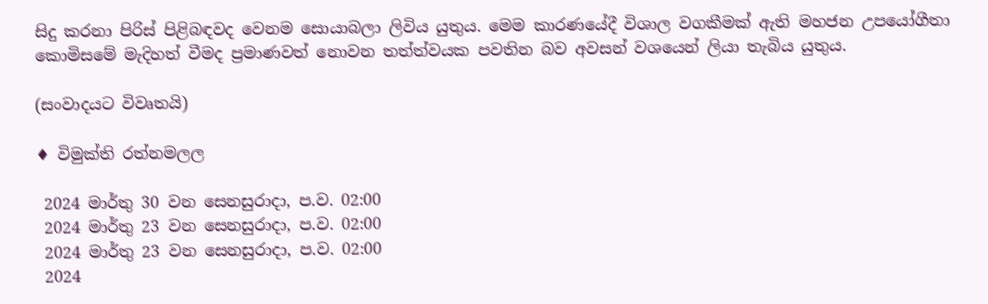සිදු කරනා පිරිස් පිළිබඳවද වෙනම සොයාබලා ලිවිය යුතුය. මෙම කාරණයේදී විශාල වගකීමක් ඇති මහජන උපයෝගීතා කොමිසමේ මැදිහත් වීමද ප්‍රමාණවත් නොවන තත්ත්වයක පවතින බව අවසන් වශයෙන් ලියා තැබිය යුතුය.

(සංවාදයට විවෘතයි)

♦ විමුක්ති රත්නමලල

 2024 මාර්තු 30 වන සෙනසුරාදා, ප.ව. 02:00
 2024 මාර්තු 23 වන සෙනසුරාදා, ප.ව. 02:00
 2024 මාර්තු 23 වන සෙනසුරාදා, ප.ව. 02:00
 2024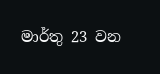මාර්තු 23 වන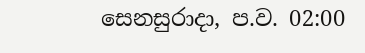සෙනසුරාදා, ප.ව. 02:00